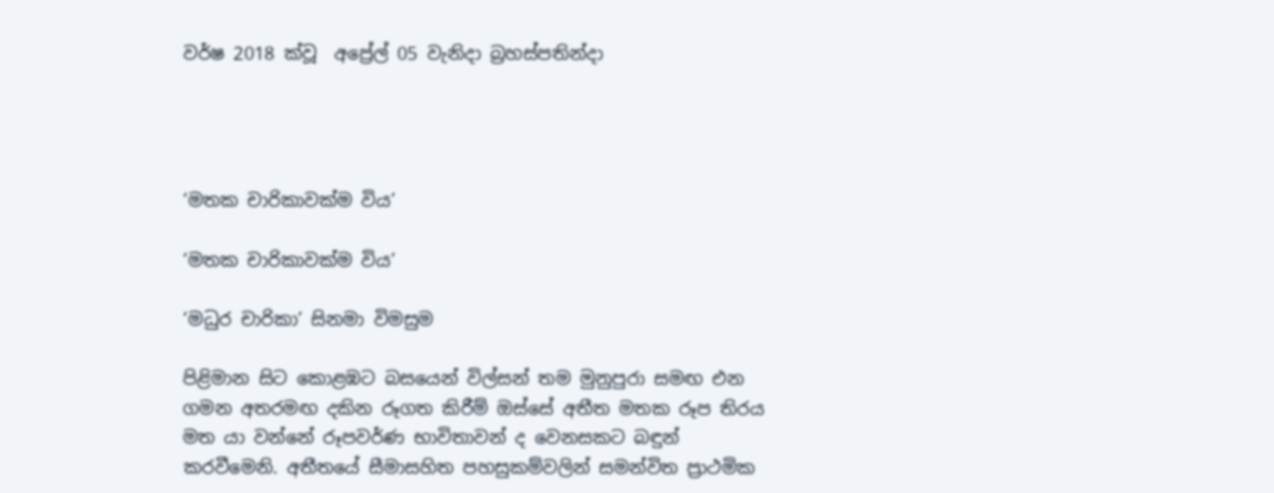වර්ෂ 2018 ක්වූ  අප්‍රේල් 05 වැනිදා බ්‍රහස්පතින්දා




‘මතක චාරිකාවක්ම විය’

‘මතක චාරිකාවක්ම විය’

‘මධුර චාරිකා’ සිනමා විමසුම

පිළිමාන සිට කොළඹට බසයෙන් විල්සන් තම මුනුපුරා සමඟ එන ගමන අතරමඟ දකින රූගත කිරීම් ඔස්සේ අතීත මතක රූප තිරය මත යා වන්නේ රූපවර්ණ භාවිතාවන් ද වෙනසකට බඳුන් කරවීමෙනි. අතීතයේ සීමාසහිත පහසුකම්වලින් සමන්විත ප්‍රාථමික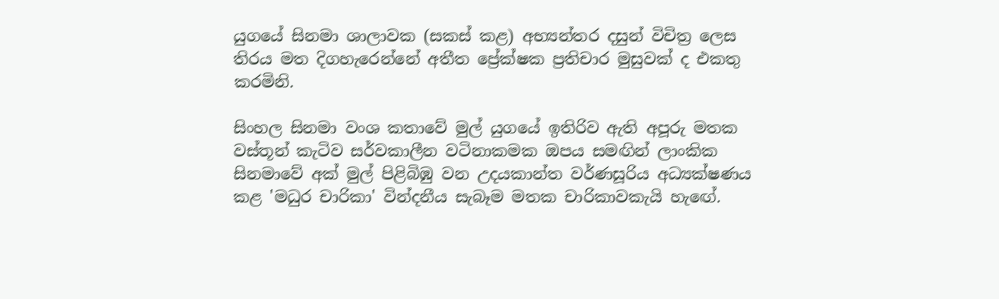යුගයේ සිනමා ශාලාවක (සකස් කළ) අභ්‍යන්තර දසුන් විචිත්‍ර ලෙස තිරය මත දිගහැරෙන්නේ අතීත ප්‍රේක්ෂක ප්‍රතිචාර මුසුවක් ද එකතු කරමිනි.

සිංහල සිනමා වංශ කතාවේ මුල් යුගයේ ඉතිරිව ඇති අපූරු මතක වස්තූන් කැටිව සර්වකාලීන වටිනාකමක ඔපය සමඟින් ලාංකික සිනමාවේ අක් මුල් පිළිබිඹු වන උදයකාන්ත වර්ණසූරිය අධ්‍යක්ෂණය කළ 'මධුර චාරිකා' වින්දනීය සැබෑම මතක චාරිකාවකැයි හැඟේ.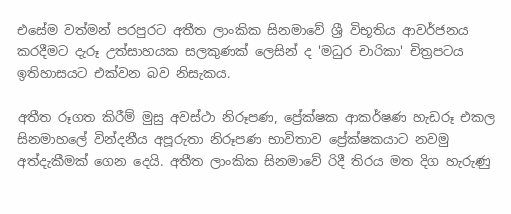එසේම වත්මන් පරපුරට අතීත ලාංකික සිනමාවේ ශ්‍රී විභූතිය ආවර්ජනය කරදීමට දැරූ උත්සාහයක සලකුණක් ලෙසින් ද 'මධුර චාරිකා' චිත්‍රපටය ඉතිහාසයට එක්වන බව නිසැකය.

අතීත රූගත කිරීම් මුසු අවස්ථා නිරූපණ, ප්‍රේක්ෂක ආකර්ෂණ හැඩරූ එකල සිනමාහලේ වින්දනීය අපූරුතා නිරූපණ භාවිතාව ප්‍රේක්ෂකයාට නවමු අත්දැකීමක් ගෙන දෙයි. අතීත ලාංකික සිනමාවේ රිදී තිරය මත දිග හැරුණු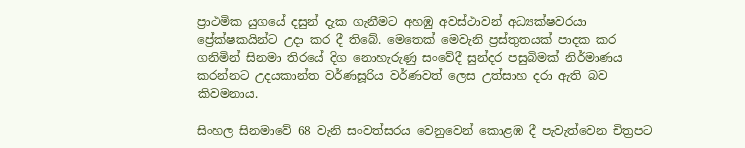ප්‍රාථමික යුගයේ දසුන් දැක ගැනීමට අහඹු අවස්ථාවන් අධ්‍යක්ෂවරයා ප්‍රේක්ෂකයින්ට උදා කර දී තිබේ. මෙතෙක් මෙවැනි ප්‍රස්තුතයක් පාදක කර ගනිමින් සිනමා තිරයේ දිග නොහැරුණු සංවේදී සුන්දර පසුබිමක් නිර්මාණය කරන්නට උදයකාන්ත වර්ණසූරිය වර්ණවත් ලෙස උත්සාහ දරා ඇති බව කිවමනාය.

සිංහල සිනමාවේ 68 වැනි සංවත්සරය වෙනුවෙන් කොළඹ දී පැවැත්වෙන චිත්‍රපට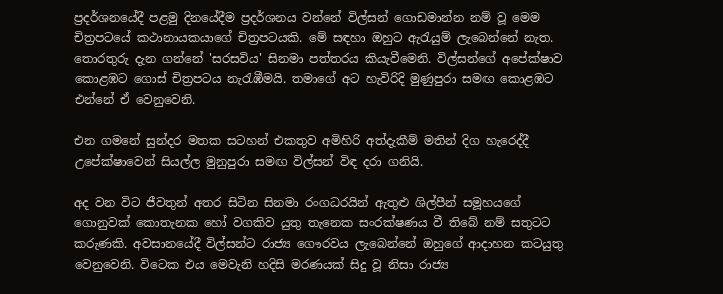ප්‍රදර්ශනයේදී පළමු දිනයේදීම ප්‍රදර්ශනය වන්නේ විල්සන් ගොඩමාන්න නම් වූ මෙම චිත්‍රපටයේ කථානායකයාගේ චිත්‍රපටයකි. මේ සඳහා ඔහුට ඇරැයුම් ලැබෙන්නේ නැත. තොරතුරු දැන ගන්නේ 'සරසවිය' සිනමා පත්තරය කියැවීමෙනි. විල්සන්ගේ අපේක්ෂාව කොළඹට ගොස් චිත්‍රපටය නැරැඹීමයි. තමාගේ අට හැවිරිදි මුණුපුරා සමඟ කොළඹට එන්නේ ඒ වෙනුවෙනි.

එන ගමනේ සුන්දර මතක සටහන් එකතුව අමිහිරි අත්දැකීම් මතින් දිග හැරෙද්දී උපේක්ෂාවෙන් සියල්ල මුනුපුරා සමඟ විල්සන් විඳ දරා ගනියි.

අද වන විට ජීවතුන් අතර සිටින සිනමා රංගධරයින් ඇතුළු ශිල්පීන් සමූහයගේ ගොනුවක් කොතැනක හෝ වගකිව යුතු තැනෙක සංරක්ෂණය වී තිබේ නම් සතුටට කරුණකි. අවසානයේදී විල්සන්ට රාජ්‍ය ගෞරවය ලැබෙන්නේ ඔහුගේ ආදාහන කටයුතු වෙනුවෙනි. විටෙක එය මෙවැනි හදිසි මරණයක් සිදු වූ නිසා රාජ්‍ය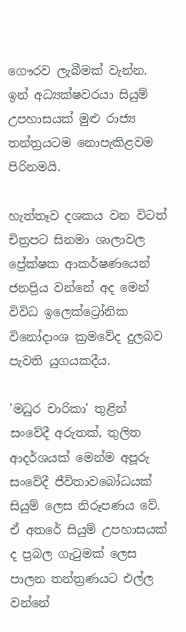ගෞරව ලැබීමක් වැන්න. ඉන් අධ්‍යක්ෂවරයා සියුම් උපහාසයක් මුළු රාජ්‍ය තන්ත්‍රයටම නොපැකිළවම පිරිනමයි.

හැත්තෑව දශකය වන විටත් චිත්‍රපට සිනමා ශාලාවල ප්‍රේක්ෂක ආකර්ෂණයෙන් ජනප්‍රිය වන්නේ අද මෙන් විවිධ ඉලෙක්ට්‍රෝනික විනෝදාංශ ක්‍රමවේද දුලබව පැවති යුගයකදීය.

'මධුර චාරිකා' තුළින් සංවේදී අරුතක්, තුලිත ආදර්ශයක් මෙන්ම අපූරු සංවේදී ජීවිතාවබෝධයක් සියුම් ලෙස නිරූපණය වේ. ඒ අතරේ සියුම් උපහාසයක් ද ප්‍රබල ගැටුමක් ලෙස පාලන තන්ත්‍රණයට එල්ල වන්නේ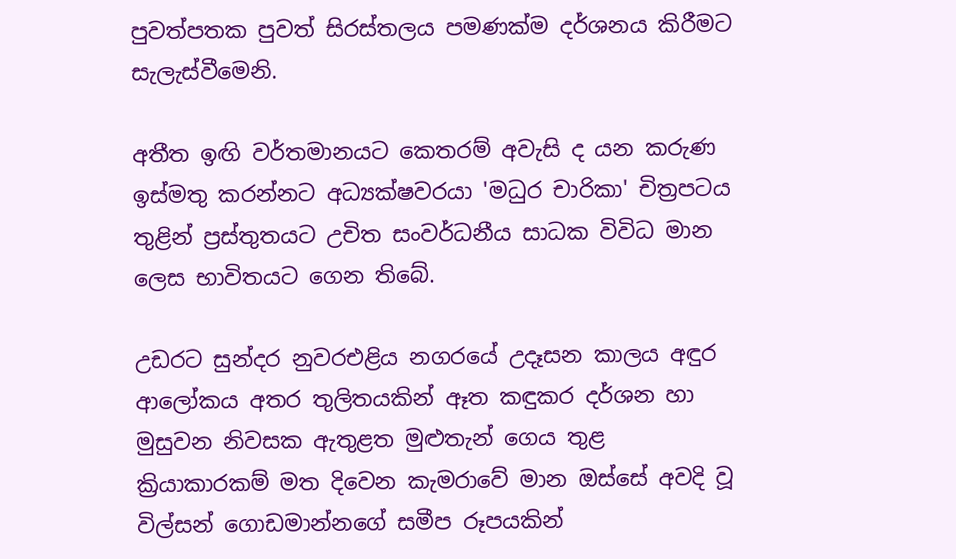පුවත්පතක පුවත් සිරස්තලය පමණක්ම දර්ශනය කිරීමට සැලැස්වීමෙනි.

අතීත ඉඟි වර්තමානයට කෙතරම් අවැසි ද යන කරුණ ඉස්මතු කරන්නට අධ්‍යක්ෂවරයා 'මධුර චාරිකා' චිත්‍රපටය තුළින් ප්‍රස්තුතයට උචිත සංවර්ධනීය සාධක විවිධ මාන ලෙස භාවිතයට ගෙන තිබේ.

උඩරට සුන්දර නුවරඑළිය නගරයේ උදෑසන කාලය අඳුර ආලෝකය අතර තුලිතයකින් ඈත කඳුකර දර්ශන හා මුසුවන නිවසක ඇතුළත මුළුතැන් ගෙය තුළ ක්‍රියාකාරකම් මත දිවෙන කැමරාවේ මාන ඔස්සේ අවදි වූ විල්සන් ගොඩමාන්නගේ සමීප රූපයකින්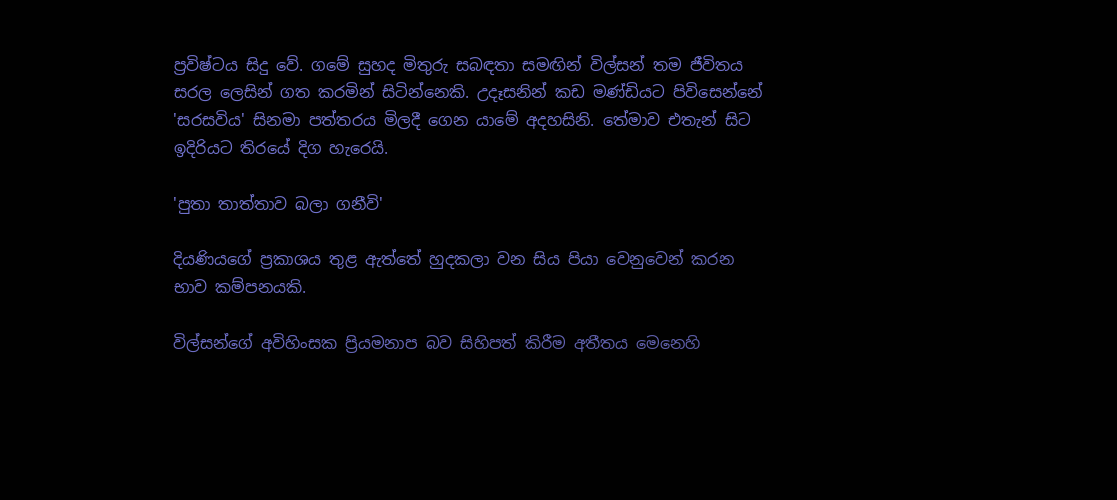ප්‍රවිෂ්ටය සිදු වේ. ගමේ සුහද මිතුරු සබඳතා සමඟින් විල්සන් තම ජීවිතය සරල ලෙසින් ගත කරමින් සිටින්නෙකි. උදෑසනින් කඩ මණ්ඩියට පිවිසෙන්නේ 'සරසවිය' සිනමා පත්තරය මිලදී ගෙන යාමේ අදහසිනි. තේමාව එතැන් සිට ඉදිරියට තිරයේ දිග හැරෙයි.

'පුතා තාත්තාව බලා ගනීවි'

දියණියගේ ප්‍රකාශය තුළ ඇත්තේ හුදකලා වන සිය පියා වෙනුවෙන් කරන භාව කම්පනයකි.

විල්සන්ගේ අවිහිංසක ප්‍රියමනාප බව සිහිපත් කිරීම අතීතය මෙනෙහි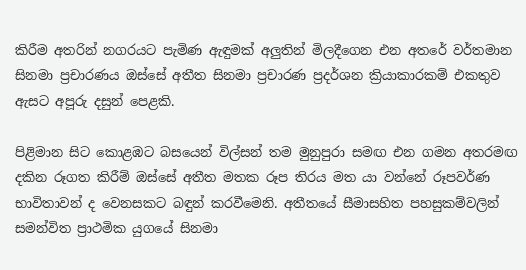කිරීම අතරින් නගරයට පැමිණ ඇඳුමක් අලුතින් මිලදීගෙන එන අතරේ වර්තමාන සිනමා ප්‍රචාරණය ඔස්සේ අතීත සිනමා ප්‍රචාරණ ප්‍රදර්ශන ක්‍රියාකාරකම් එකතුව ඇසට අපූරු දසුන් පෙළකි.

පිළිමාන සිට කොළඹට බසයෙන් විල්සන් තම මුනුපුරා සමඟ එන ගමන අතරමඟ දකින රූගත කිරීම් ඔස්සේ අතීත මතක රූප තිරය මත යා වන්නේ රූපවර්ණ භාවිතාවන් ද වෙනසකට බඳුන් කරවීමෙනි. අතීතයේ සීමාසහිත පහසුකම්වලින් සමන්විත ප්‍රාථමික යුගයේ සිනමා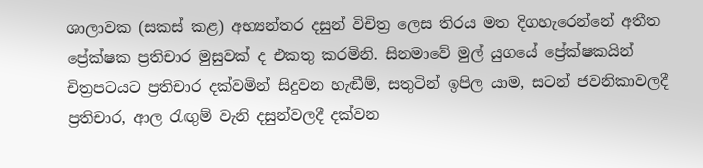ශාලාවක (සකස් කළ) අභ්‍යන්තර දසුන් විචිත්‍ර ලෙස තිරය මත දිගහැරෙන්නේ අතීත ප්‍රේක්ෂක ප්‍රතිචාර මුසුවක් ද එකතු කරමිනි. සිනමාවේ මුල් යුගයේ ප්‍රේක්ෂකයින් චිත්‍රපටයට ප්‍රතිචාර දක්වමින් සිදුවන හැඬීම්, සතුටින් ඉපිල යාම, සටන් ජවනිකාවලදී ප්‍රතිචාර, ආල රැඟුම් වැනි දසුන්වලදී දක්වන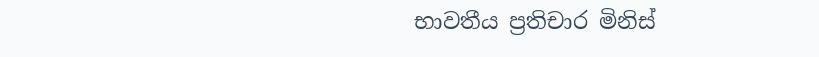භාවතීය ප්‍රතිචාර මිනිස්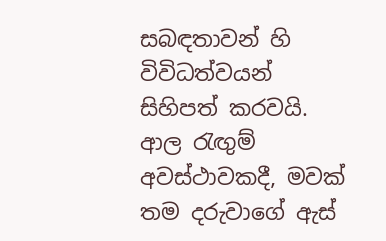සබඳතාවන් හි විවිධත්වයන් සිහිපත් කරවයි. ආල රැඟුම් අවස්ථාවකදී, මවක් තම දරුවාගේ ඇස්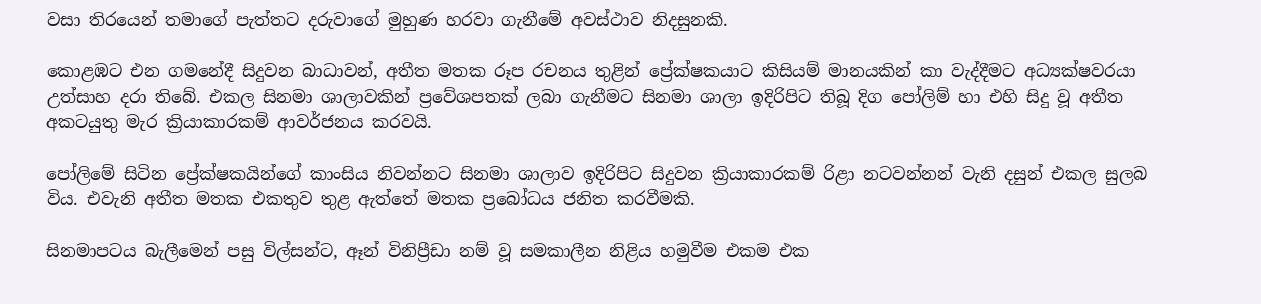වසා තිරයෙන් තමාගේ පැත්තට දරුවාගේ මුහුණ හරවා ගැනීමේ අවස්ථාව නිදසුනකි.

කොළඹට එන ගමනේදී සිදුවන බාධාවන්, අතීත මතක රූප රචනය තුළින් ප්‍රේක්ෂකයාට කිසියම් මානයකින් කා වැද්දීමට අධ්‍යක්ෂවරයා උත්සාහ දරා තිබේ. එකල සිනමා ශාලාවකින් ප්‍රවේශපතක් ලබා ගැනීමට සිනමා ශාලා ඉදිරිපිට තිබූ දිග පෝලිම් හා එහි සිදු වූ අතීත අකටයුතු මැර ක්‍රියාකාරකම් ආවර්ජනය කරවයි.

පෝලිමේ සිටින ප්‍රේක්ෂකයින්ගේ කාංසිය නිවන්නට සිනමා ශාලාව ඉදිරිපිට සිදුවන ක්‍රියාකාරකම් රිළා නටවන්නන් වැනි දසුන් එකල සුලබ විය. එවැනි අතීත මතක එකතුව තුළ ඇත්තේ මතක ප්‍රබෝධය ජනිත කරවීමකි.

සිනමාපටය බැලීමෙන් පසු විල්සන්ට, ඈන් විනිප්‍රීඩා නම් වූ සමකාලීන නිළිය හමුවීම එකම එක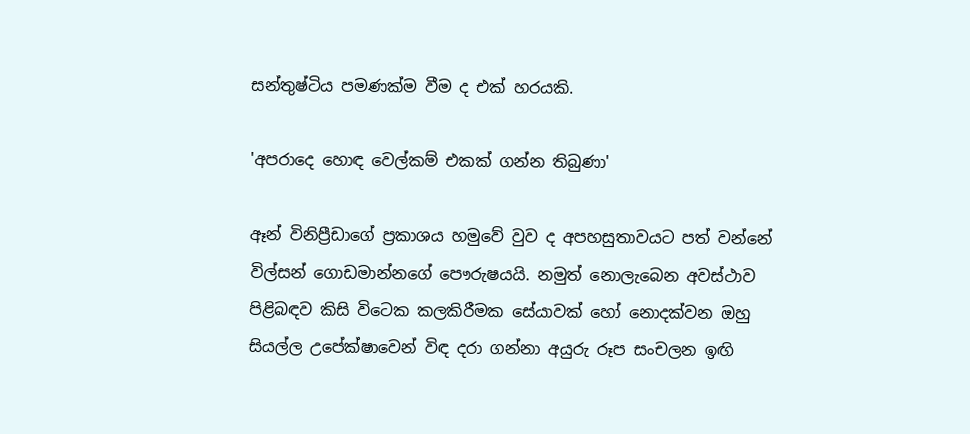සන්තුෂ්ටිය පමණක්ම වීම ද එක් හරයකි.

'අපරාදෙ හොඳ වෙල්කම් එකක් ගන්න තිබුණා'

ඈන් විනිප්‍රීඩාගේ ප්‍රකාශය හමුවේ වුව ද අපහසුතාවයට පත් වන්නේ විල්සන් ගොඩමාන්නගේ පෞරුෂයයි. නමුත් නොලැබෙන අවස්ථාව පිළිබඳව කිසි විටෙක කලකිරීමක සේයාවක් හෝ නොදක්වන ඔහු සියල්ල උපේක්ෂාවෙන් විඳ දරා ගන්නා අයුරු රූප සංචලන ඉඟි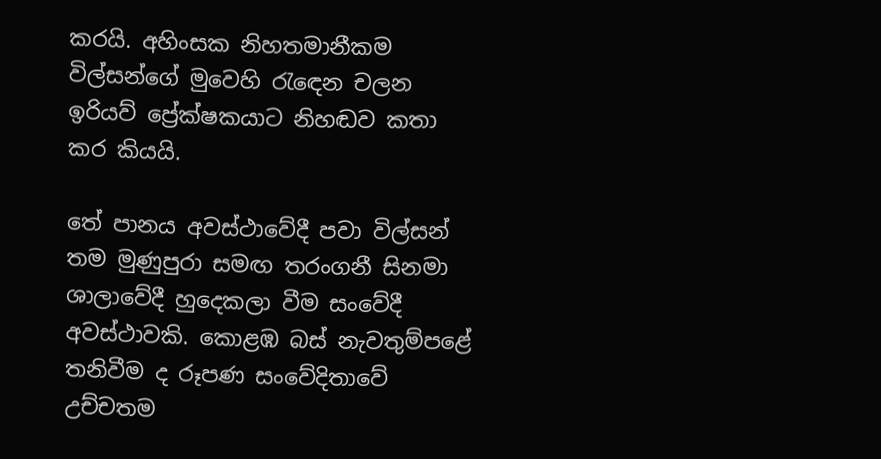කරයි. අහිංසක නිහතමානීකම විල්සන්ගේ මුවෙහි රැඳෙන චලන ඉරියව් ප්‍රේක්ෂකයාට නිහඬව කතා කර කියයි.

තේ පානය අවස්ථාවේදී පවා විල්සන් තම මුණුපුරා සමඟ තරංගනී සිනමා ශාලාවේදී හුදෙකලා වීම සංවේදී අවස්ථාවකි. කොළඹ බස් නැවතුම්පළේ තනිවීම ද රූපණ සංවේදිතාවේ උච්චතම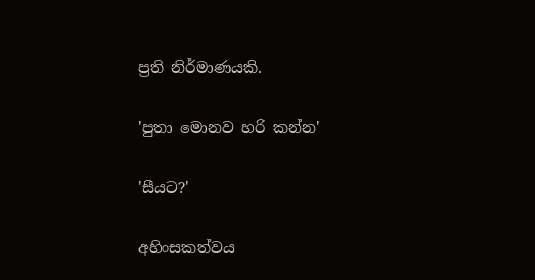ප්‍රති නිර්මාණයකි.

'පුතා මොනව හරි කන්න'

'සීයට?'

අහිංසකත්වය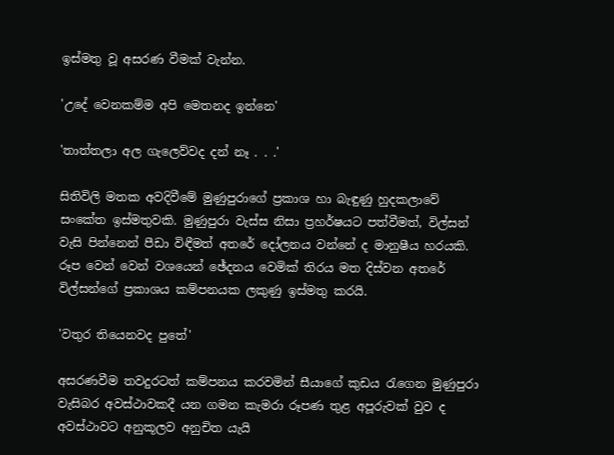ඉස්මතු වූ අසරණ වීමක් වැන්න.

'උදේ වෙනකම්ම අපි මෙතනද ඉන්නෙ'

'තාත්තලා අල ගැලෙව්වද දන් නෑ . . .'

සිතිවිලි මතක අවදිවීමේ මුණුපුරාගේ ප්‍රකාශ හා බැඳුණු හුදකලාවේ සංකේත ඉස්මතුවකි. මුණුපුරා වැස්ස නිසා ප්‍රහර්ෂයට පත්වීමත්, විල්සන් වැසි පින්නෙන් පීඩා විඳීමත් අතරේ දෝලනය වන්නේ ද මානුෂීය හරයකි. රූප වෙන් වෙන් වශයෙන් ඡේදනය වෙමික් තිරය මත දිස්වන අතරේ විල්සන්ගේ ප්‍රකාශය කම්පනයක ලකුණු ඉස්මතු කරයි.

'වතුර තියෙනවද පුතේ'

අසරණවීම තවදුරටත් කම්පනය කරවමින් සීයාගේ කුඩය රැගෙන මුණුපුරා වැසිබර අවස්ථාවකදී යන ගමන කැමරා රූපණ තුළ අපූරුවක් වුව ද අවස්ථාවට අනුකූලව අනුචිත යැයි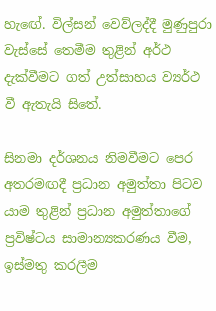හැඟේ. විල්සන් වෙව්ලද්දී මුණුපුරා වැස්සේ තෙමීම තුළින් අර්ථ දැක්වීමට ගත් උත්සාහය ව්‍යර්ථ වී ඇතැයි සිතේ.

සිනමා දර්ශනය නිමවීමට පෙර අතරමඟදී ප්‍රධාන අමුත්තා පිටව යාම තුළින් ප්‍රධාන අමුත්තාගේ ප්‍රවිෂ්ටය සාමාන්‍යකරණය වීම, ඉස්මතු කරලීම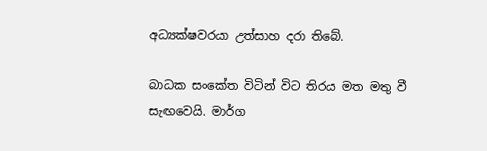අධ්‍යක්ෂවරයා උත්සාහ දරා තිබේ.

බාධක සංකේත විටින් විට තිරය මත මතු වී සැඟවෙයි. මාර්ග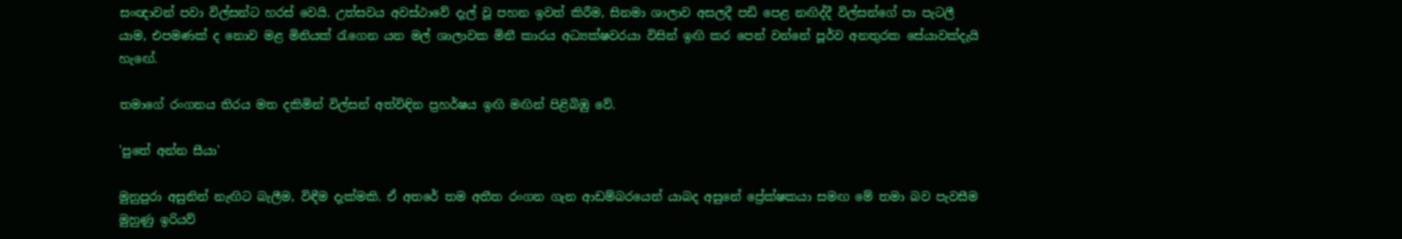සංඥාවන් පවා විල්සන්ට හරස් වෙයි. උත්සවය අවස්ථාවේ දැල් වූ පහන ඉවත් කිරීම, සිනමා ශාලාව අසලදී පඩි පෙළ නඟිද්දී විල්සන්ගේ පා පැටලී යාම, එපමණක් ද නොව මළ මිනියක් රැගෙන යන මල් ශාලාවක මිනී කාරය අධ්‍යක්ෂවරයා විසින් ඉඟි කර පෙන් වන්නේ පූර්ව අනතුරක සේයාවක්දැයි හැඟේ.

තමාගේ රංගනය තිරය මත දකිමින් විල්සන් අත්විඳින ප්‍රහර්ෂය ඉඟි මඟින් පිළිබිඹු වේ.

'පුතේ අන්න සීයා'

මුනුපුරා අසුනින් නැඟිට බැලීම, විඳීම දැක්මකි. ඒ අතරේ තම අතීත රංගන ගැන ආඩම්බරයෙන් යාබද අසුනේ ප්‍රේක්ෂකයා සමඟ මේ තමා බව පැවසීම මුහුණු ඉරියව්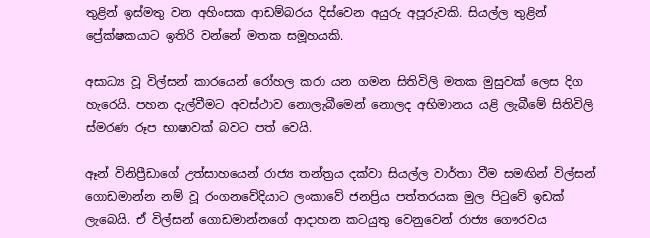තුළින් ඉස්මතු වන අහිංසක ආඩම්බරය දිස්වෙන අයුරු අපූරුවකි. සියල්ල තුළින් ප්‍රේක්ෂකයාට ඉතිරි වන්නේ මතක සමූහයකි.

අසාධ්‍ය වූ විල්සන් කාරයෙන් රෝහල කරා යන ගමන සිතිවිලි මතක මුසුවක් ලෙස දිග හැරෙයි. පහන දැල්වීමට අවස්ථාව නොලැබීමෙන් නොලද අභිමානය යළි ලැබීමේ සිතිවිලි ස්මරණ රූප භාෂාවක් බවට පත් වෙයි.

ඈන් විනිප්‍රීඩාගේ උත්සාහයෙන් රාජ්‍ය තන්ත්‍රය දක්වා සියල්ල වාර්තා වීම සමඟින් විල්සන් ගොඩමාන්න නම් වූ රංගනවේදියාට ලංකාවේ ජනප්‍රිය පත්තරයක මුල පිටුවේ ඉඩක් ලැබෙයි. ඒ විල්සන් ගොඩමාන්නගේ ආදාහන කටයුතු වෙනුවෙන් රාජ්‍ය ගෞරවය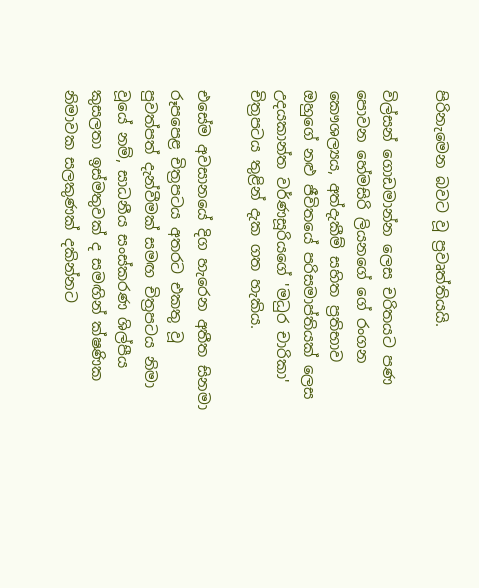පිරිනැමෙන බවට වූ ප්‍රවෘත්තියයි.

විල්සන් ගොඩමාන්න ලෙස චරිතයට පණ පොවන හේමසිරි ලියනගේ ගේ රංගන කෞශල්‍යය, අත්දැකීම් සහිත ප්‍රතිභාව ඔහුගේ නළු ජීවිතයේ පරිසමාප්තියක් ලෙස උදයකාන්ත වර්ණසූරියගේ 'මධුර චාරිකා' චිත්‍රපටය තුළින් දැක ගත හැකිය.

එසේම අවසානයේ දිග හැරෙන අතීත සිනමා රූපපෙළ චිත්‍රපටය අතරට එකතු වූ පුවත්පත් දැන්වීමක් සමඟ චිත්‍රපටය නිමා වූයේ නම්, සාධනීය සංස්කරණ ශිල්පීය කුසලතා ඉස්මතුවක් ද සමඟින් ක්ෂණික නිමාවක සලකුණක් දකින්නට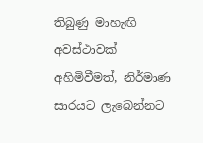තිබුණු මාහැඟි අවස්ථාවක් අහිමිවීමත්, නිර්මාණ සාරයට ලැබෙන්නට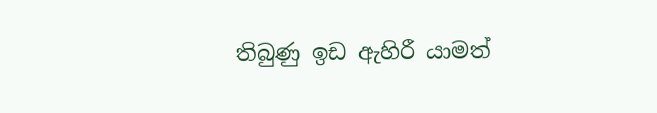තිබුණු ඉඩ ඇහිරී යාමත්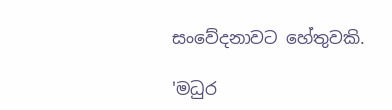සංවේදනාවට හේතුවකි.

'මධුර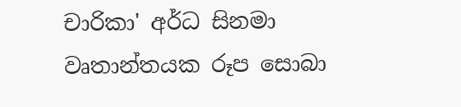චාරිකා' අර්ධ සිනමා වෘතාන්තයක රූප සොබා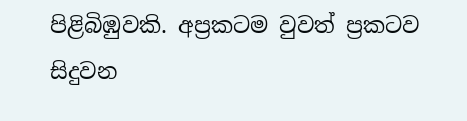පිළිබිඹුවකි. අප්‍රකටම වුවත් ප්‍රකටව සිදුවන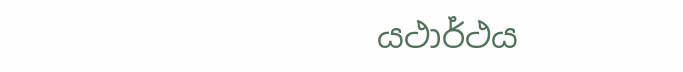යථාර්ථය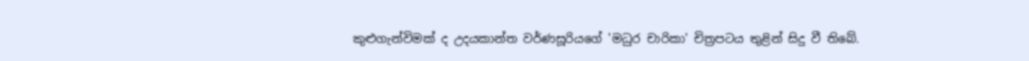කුළුගැන්විමක් ද උදයකාන්ත වර්ණසූරියගේ 'මධුර චාරිකා' චිත්‍රපටය තුළින් සිදු වී තිබේ.